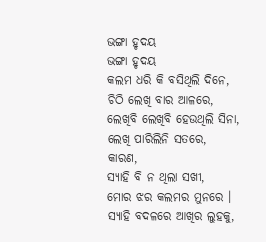ଭଙ୍ଗା ହୃଦୟ
ଭଙ୍ଗା ହୃଦୟ
କଲମ ଧରି କି ବସିଥିଲି ଦିନେ,
ଚିଠି ଲେଖି ବାର ଆଳରେ,
ଲେଖିବି ଲେଖିବି ହେଉଥିଲି ସିନା,
ଲେଖି ପାରିଲିନି ସତରେ,
କାରଣ,
ସ୍ଯାହି ବି ନ ଥିଲା ସଖୀ,
ମୋର ଝର କଲମର ମୁନରେ ।
ସ୍ଯାହି ବଦଳରେ ଆଖିର ଲୁହକୁ,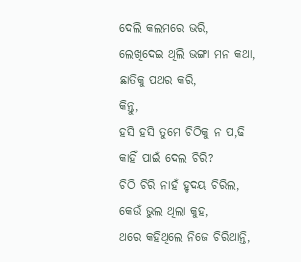ଦେଲି କଲମରେ ଭରି,
ଲେଖିଦେଇ ଥିଲି ଭଙ୍ଗା ମନ କଥା,
ଛାତିକୁ ପଥର କରି,
କିନ୍ତୁ,
ହସି ହସି ତୁମେ ଚିଠିକୁ ନ ପ,ଢି
କାହିଁ ପାଇଁ ଦେଲ ଚିରି?
ଚିଠି ଚିରି ନାହଁ ହୃଦୟ ଚିରିଲ,
କେଉଁ ଭୁଲ ଥିଲା କୁହ,
ଥରେ କହିଥିଲେ ନିଜେ ଚିରିଥାନ୍ତି,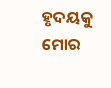ହୃଦୟକୁ ମୋର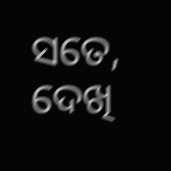ସତେ,
ଦେଖି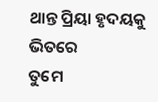ଥାନ୍ତ ପ୍ରିୟା ହୃଦୟକୁ ଭିତରେ
ତୁମେ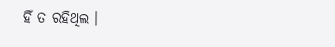ହିଁ ତ ରହିଥିଲ ।